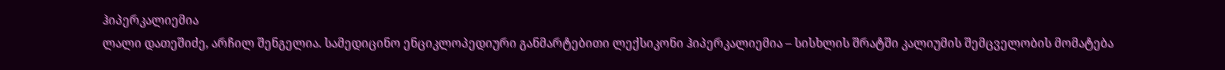ჰიპერკალიემია
ლალი დათეშიძე, არჩილ შენგელია. სამედიცინო ენციკლოპედიური განმარტებითი ლექსიკონი ჰიპერკალიემია – სისხლის შრატში კალიუმის შემცველობის მომატება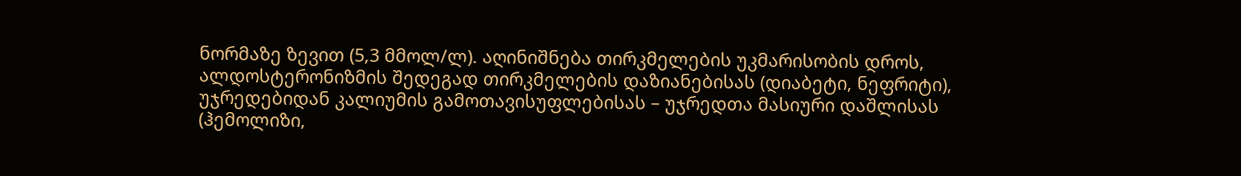ნორმაზე ზევით (5,3 მმოლ/ლ). აღინიშნება თირკმელების უკმარისობის დროს, ალდოსტერონიზმის შედეგად თირკმელების დაზიანებისას (დიაბეტი, ნეფრიტი), უჯრედებიდან კალიუმის გამოთავისუფლებისას – უჯრედთა მასიური დაშლისას (ჰემოლიზი,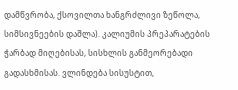დამწვრობა, ქსოვილთა ხანგრძლივი ზეწოლა, სიმსივნეების დაშლა). კალიუმის პრეპარატების ჭარბად მიღებისას, სისხლის განმეორებადი გადასხმისას. ვლინდება სისუსტით,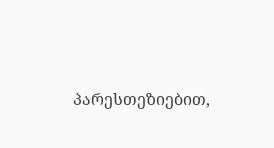პარესთეზიებით,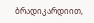ბრადიკარდიით,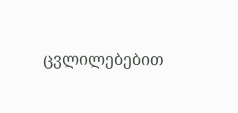ცვლილებებით